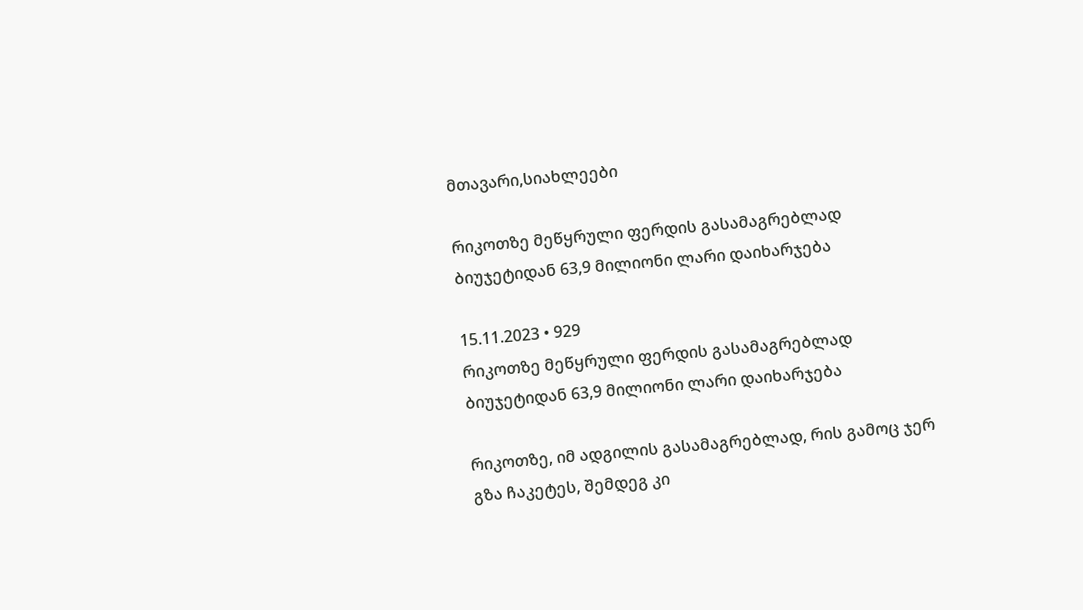მთავარი,სიახლეები

რიკოთზე მეწყრული ფერდის გასამაგრებლად ბიუჯეტიდან 63,9 მილიონი ლარი დაიხარჯება

15.11.2023 • 929
რიკოთზე მეწყრული ფერდის გასამაგრებლად ბიუჯეტიდან 63,9 მილიონი ლარი დაიხარჯება

რიკოთზე, იმ ადგილის გასამაგრებლად, რის გამოც ჯერ გზა ჩაკეტეს, შემდეგ კი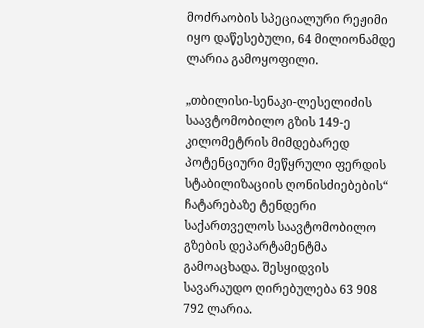მოძრაობის სპეციალური რეჟიმი იყო დაწესებული, 64 მილიონამდე ლარია გამოყოფილი.

„თბილისი-სენაკი-ლესელიძის საავტომობილო გზის 149-ე კილომეტრის მიმდებარედ პოტენციური მეწყრული ფერდის სტაბილიზაციის ღონისძიებების“ ჩატარებაზე ტენდერი საქართველოს საავტომობილო გზების დეპარტამენტმა გამოაცხადა. შესყიდვის სავარაუდო ღირებულება 63 908 792 ლარია.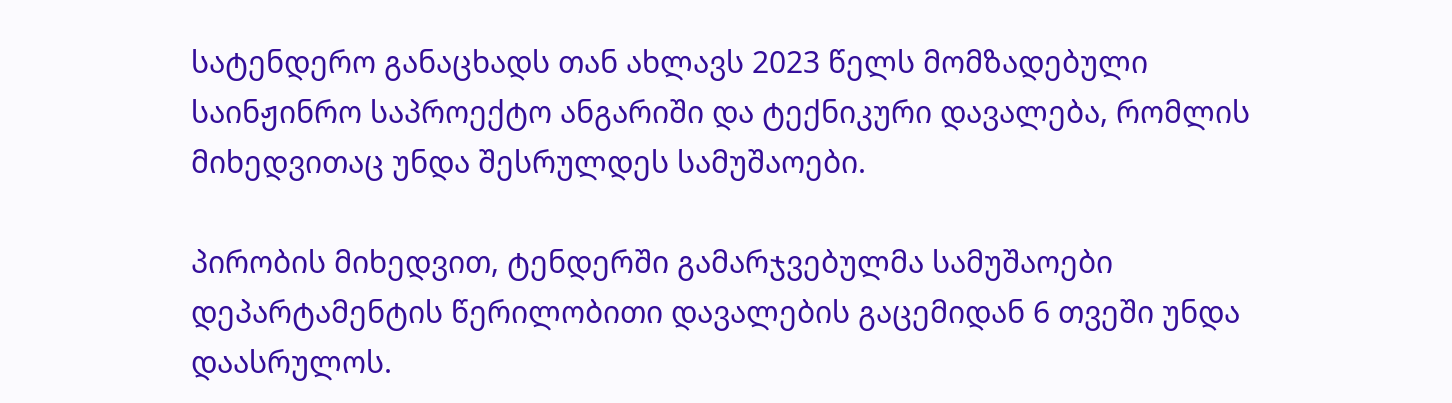სატენდერო განაცხადს თან ახლავს 2023 წელს მომზადებული საინჟინრო საპროექტო ანგარიში და ტექნიკური დავალება, რომლის მიხედვითაც უნდა შესრულდეს სამუშაოები.

პირობის მიხედვით, ტენდერში გამარჯვებულმა სამუშაოები დეპარტამენტის წერილობითი დავალების გაცემიდან 6 თვეში უნდა დაასრულოს.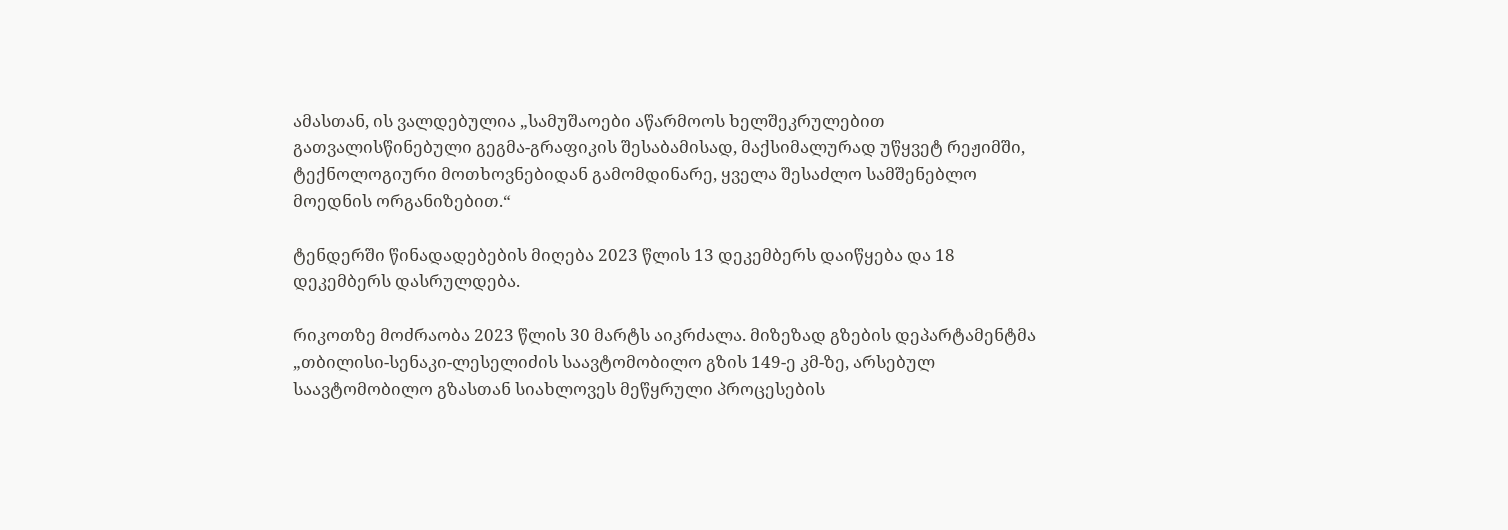ამასთან, ის ვალდებულია „სამუშაოები აწარმოოს ხელშეკრულებით გათვალისწინებული გეგმა-გრაფიკის შესაბამისად, მაქსიმალურად უწყვეტ რეჟიმში, ტექნოლოგიური მოთხოვნებიდან გამომდინარე, ყველა შესაძლო სამშენებლო მოედნის ორგანიზებით.“

ტენდერში წინადადებების მიღება 2023 წლის 13 დეკემბერს დაიწყება და 18 დეკემბერს დასრულდება.

რიკოთზე მოძრაობა 2023 წლის 30 მარტს აიკრძალა. მიზეზად გზების დეპარტამენტმა „თბილისი-სენაკი-ლესელიძის საავტომობილო გზის 149-ე კმ-ზე, არსებულ საავტომობილო გზასთან სიახლოვეს მეწყრული პროცესების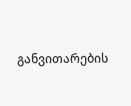განვითარების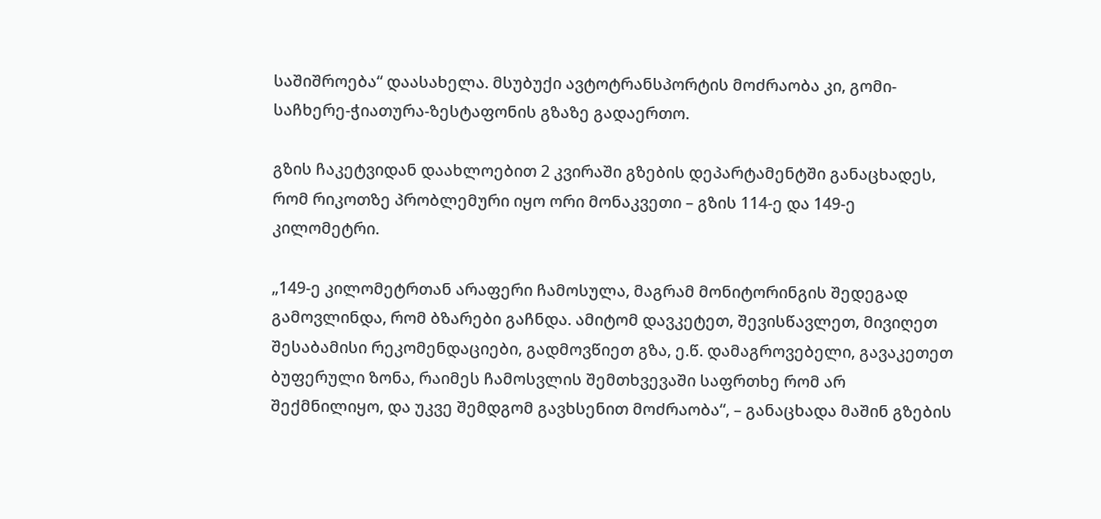საშიშროება“ დაასახელა. მსუბუქი ავტოტრანსპორტის მოძრაობა კი, გომი-საჩხერე-ჭიათურა-ზესტაფონის გზაზე გადაერთო.

გზის ჩაკეტვიდან დაახლოებით 2 კვირაში გზების დეპარტამენტში განაცხადეს, რომ რიკოთზე პრობლემური იყო ორი მონაკვეთი – გზის 114-ე და 149-ე კილომეტრი.

„149-ე კილომეტრთან არაფერი ჩამოსულა, მაგრამ მონიტორინგის შედეგად გამოვლინდა, რომ ბზარები გაჩნდა. ამიტომ დავკეტეთ, შევისწავლეთ, მივიღეთ შესაბამისი რეკომენდაციები, გადმოვწიეთ გზა, ე.წ. დამაგროვებელი, გავაკეთეთ ბუფერული ზონა, რაიმეს ჩამოსვლის შემთხვევაში საფრთხე რომ არ შექმნილიყო, და უკვე შემდგომ გავხსენით მოძრაობა“, – განაცხადა მაშინ გზების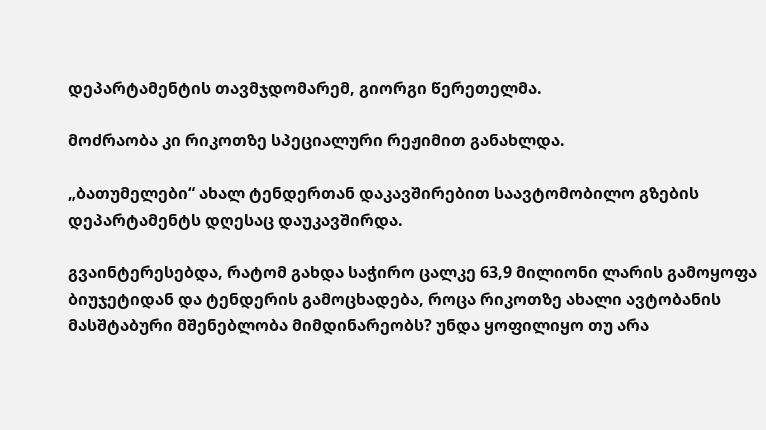დეპარტამენტის თავმჯდომარემ, გიორგი წერეთელმა.

მოძრაობა კი რიკოთზე სპეციალური რეჟიმით განახლდა.

„ბათუმელები“ ახალ ტენდერთან დაკავშირებით საავტომობილო გზების დეპარტამენტს დღესაც დაუკავშირდა.

გვაინტერესებდა, რატომ გახდა საჭირო ცალკე 63,9 მილიონი ლარის გამოყოფა ბიუჯეტიდან და ტენდერის გამოცხადება, როცა რიკოთზე ახალი ავტობანის მასშტაბური მშენებლობა მიმდინარეობს? უნდა ყოფილიყო თუ არა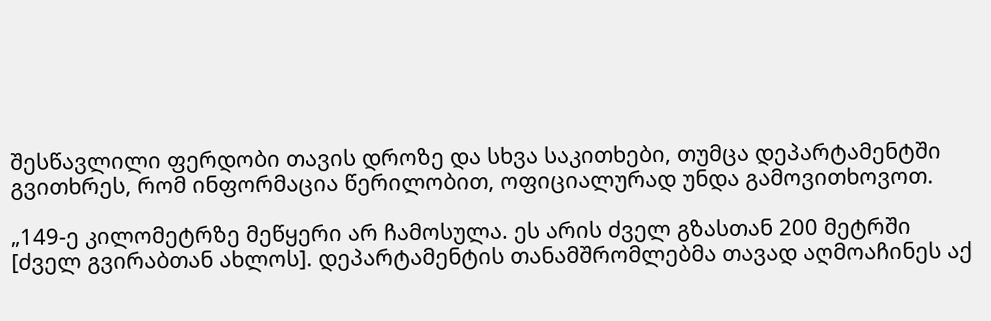შესწავლილი ფერდობი თავის დროზე და სხვა საკითხები, თუმცა დეპარტამენტში გვითხრეს, რომ ინფორმაცია წერილობით, ოფიციალურად უნდა გამოვითხოვოთ.

„149-ე კილომეტრზე მეწყერი არ ჩამოსულა. ეს არის ძველ გზასთან 200 მეტრში [ძველ გვირაბთან ახლოს]. დეპარტამენტის თანამშრომლებმა თავად აღმოაჩინეს აქ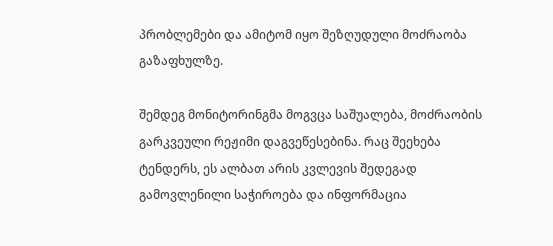პრობლემები და ამიტომ იყო შეზღუდული მოძრაობა გაზაფხულზე.

შემდეგ მონიტორინგმა მოგვცა საშუალება, მოძრაობის გარკვეული რეჟიმი დაგვეწესებინა. რაც შეეხება ტენდერს, ეს ალბათ არის კვლევის შედეგად გამოვლენილი საჭიროება და ინფორმაცია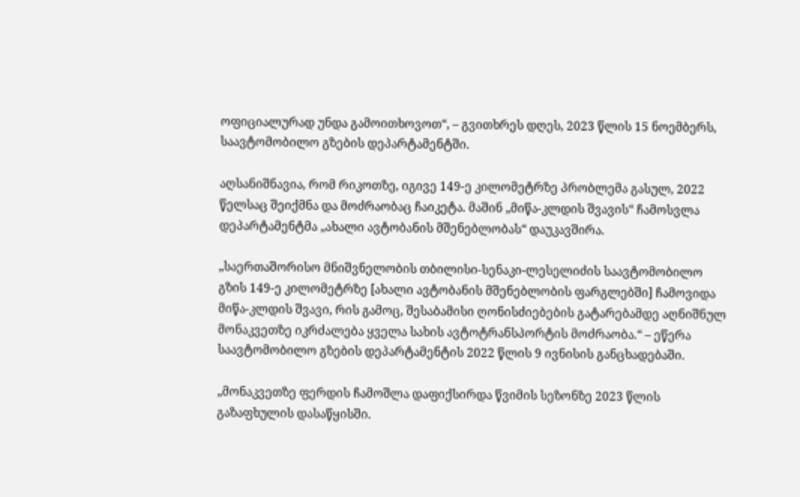ოფიციალურად უნდა გამოითხოვოთ“, – გვითხრეს დღეს, 2023 წლის 15 ნოემბერს, საავტომობილო გზების დეპარტამენტში.

აღსანიშნავია, რომ რიკოთზე, იგივე 149-ე კილომეტრზე პრობლემა გასულ, 2022 წელსაც შეიქმნა და მოძრაობაც ჩაიკეტა. მაშინ „მიწა-კლდის შვავის“ ჩამოსვლა დეპარტამენტმა „ახალი ავტობანის მშენებლობას“ დაუკავშირა.

„საერთაშორისო მნიშვნელობის თბილისი-სენაკი-ლესელიძის საავტომობილო გზის 149-ე კილომეტრზე [ახალი ავტობანის მშენებლობის ფარგლებში] ჩამოვიდა მიწა-კლდის შვავი, რის გამოც, შესაბამისი ღონისძიებების გატარებამდე აღნიშნულ მონაკვეთზე იკრძალება ყველა სახის ავტოტრანსპორტის მოძრაობა.“ – ეწერა საავტომობილო გზების დეპარტამენტის 2022 წლის 9 ივნისის განცხადებაში.

„მონაკვეთზე ფერდის ჩამოშლა დაფიქსირდა წვიმის სეზონზე 2023 წლის გაზაფხულის დასაწყისში.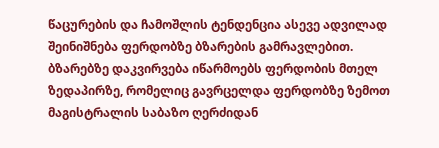წაცურების და ჩამოშლის ტენდენცია ასევე ადვილად შეინიშნება ფერდობზე ბზარების გამრავლებით. ბზარებზე დაკვირვება იწარმოებს ფერდობის მთელ ზედაპირზე, რომელიც გავრცელდა ფერდობზე ზემოთ მაგისტრალის საბაზო ღერძიდან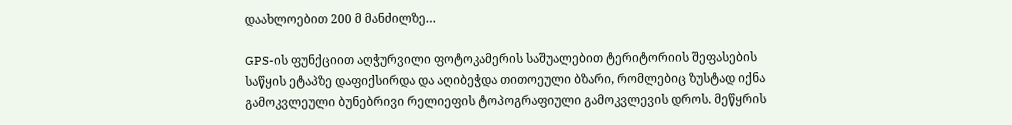დაახლოებით 200 მ მანძილზე…

GPS-ის ფუნქციით აღჭურვილი ფოტოკამერის საშუალებით ტერიტორიის შეფასების საწყის ეტაპზე დაფიქსირდა და აღიბეჭდა თითოეული ბზარი, რომლებიც ზუსტად იქნა გამოკვლეული ბუნებრივი რელიეფის ტოპოგრაფიული გამოკვლევის დროს. მეწყრის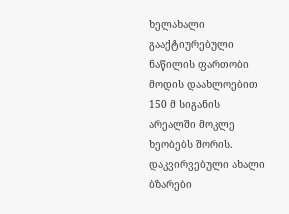ხელახალი გააქტიურებული ნაწილის ფართობი მოდის დაახლოებით 150 მ სიგანის არეალში მოკლე ხეობებს შორის. დაკვირვებული ახალი ბზარები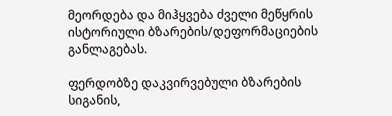მეორდება და მიჰყვება ძველი მეწყრის ისტორიული ბზარების/დეფორმაციების განლაგებას.

ფერდობზე დაკვირვებული ბზარების სიგანის,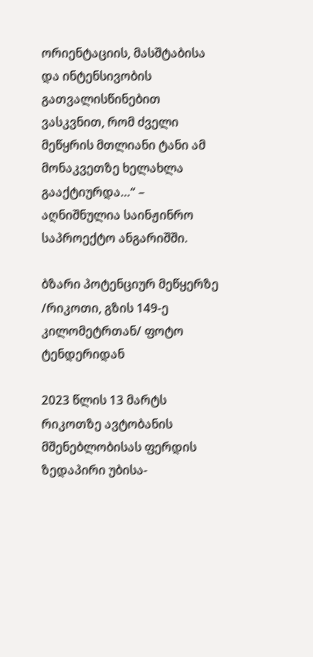ორიენტაციის, მასშტაბისა და ინტენსივობის გათვალისწინებით ვასკვნით, რომ ძველი მეწყრის მთლიანი ტანი ამ მონაკვეთზე ხელახლა გააქტიურდა…“ – აღნიშნულია საინჟინრო საპროექტო ანგარიშში.

ბზარი პოტენციურ მეწყერზე /რიკოთი, გზის 149-ე კილომეტრთან/ ფოტო ტენდერიდან

2023 წლის 13 მარტს რიკოთზე ავტობანის მშენებლობისას ფერდის ზედაპირი უბისა-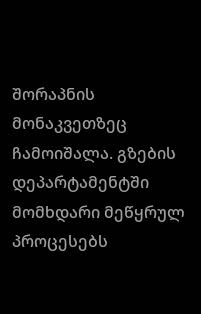შორაპნის მონაკვეთზეც ჩამოიშალა. გზების დეპარტამენტში მომხდარი მეწყრულ პროცესებს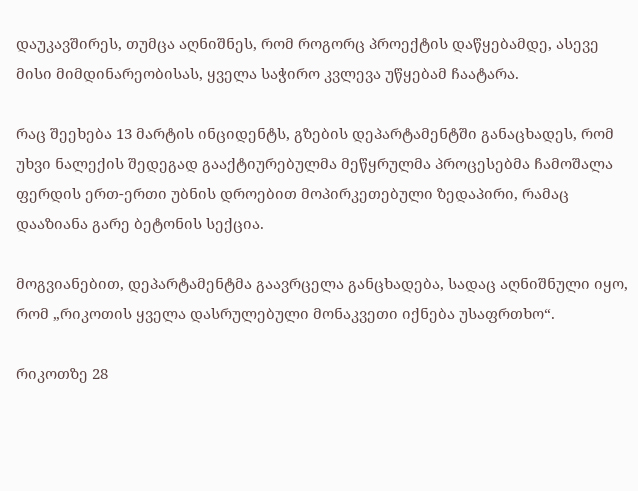დაუკავშირეს, თუმცა აღნიშნეს, რომ როგორც პროექტის დაწყებამდე, ასევე მისი მიმდინარეობისას, ყველა საჭირო კვლევა უწყებამ ჩაატარა.

რაც შეეხება 13 მარტის ინციდენტს, გზების დეპარტამენტში განაცხადეს, რომ უხვი ნალექის შედეგად გააქტიურებულმა მეწყრულმა პროცესებმა ჩამოშალა ფერდის ერთ-ერთი უბნის დროებით მოპირკეთებული ზედაპირი, რამაც დააზიანა გარე ბეტონის სექცია.

მოგვიანებით, დეპარტამენტმა გაავრცელა განცხადება, სადაც აღნიშნული იყო, რომ „რიკოთის ყველა დასრულებული მონაკვეთი იქნება უსაფრთხო“.

რიკოთზე 28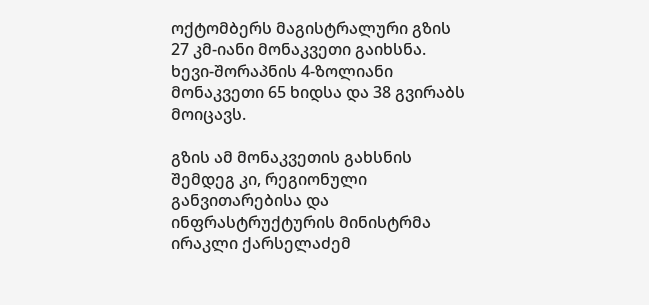ოქტომბერს მაგისტრალური გზის 27 კმ-იანი მონაკვეთი გაიხსნა. ხევი-შორაპნის 4-ზოლიანი მონაკვეთი 65 ხიდსა და 38 გვირაბს მოიცავს.

გზის ამ მონაკვეთის გახსნის შემდეგ კი, რეგიონული განვითარებისა და ინფრასტრუქტურის მინისტრმა ირაკლი ქარსელაძემ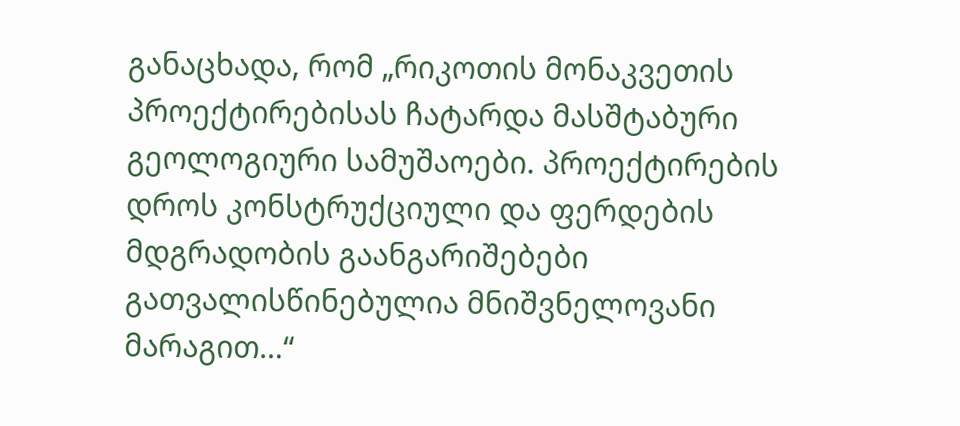განაცხადა, რომ „რიკოთის მონაკვეთის პროექტირებისას ჩატარდა მასშტაბური გეოლოგიური სამუშაოები. პროექტირების დროს კონსტრუქციული და ფერდების მდგრადობის გაანგარიშებები გათვალისწინებულია მნიშვნელოვანი მარაგით…“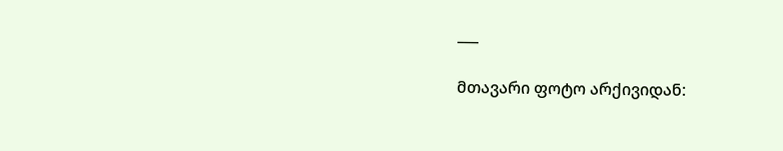___

მთავარი ფოტო არქივიდან: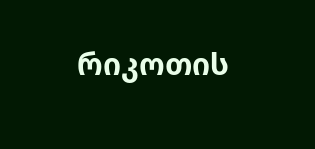რიკოთის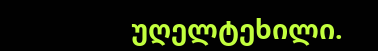უღელტეხილი.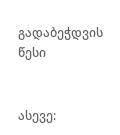გადაბეჭდვის წესი


ასევე: